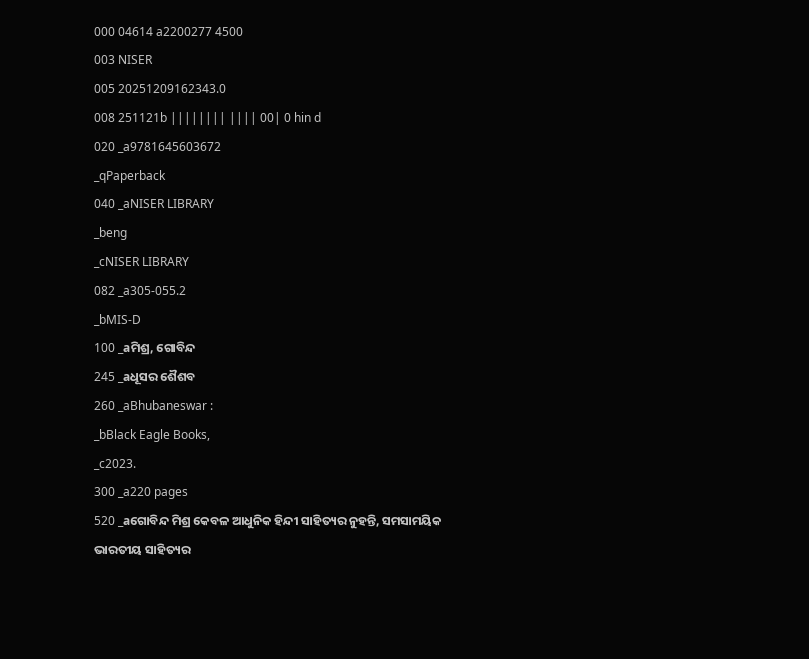000 04614 a2200277 4500
003 NISER
005 20251209162343.0
008 251121b |||||||| |||| 00| 0 hin d
020 _a9781645603672
_qPaperback
040 _aNISER LIBRARY
_beng
_cNISER LIBRARY
082 _a305-055.2
_bMIS-D
100 _aମିଶ୍ର, ଗୋବିନ୍ଦ
245 _aଧୂସର ଶୈଶବ
260 _aBhubaneswar :
_bBlack Eagle Books,
_c2023.
300 _a220 pages
520 _aଗୋବିନ୍ଦ ମିଶ୍ର କେବଳ ଆଧୁନିକ ହିନ୍ଦୀ ସାହିତ୍ୟର ନୁହନ୍ତି, ସମସାମୟିକ ଭାରତୀୟ ସାହିତ୍ୟର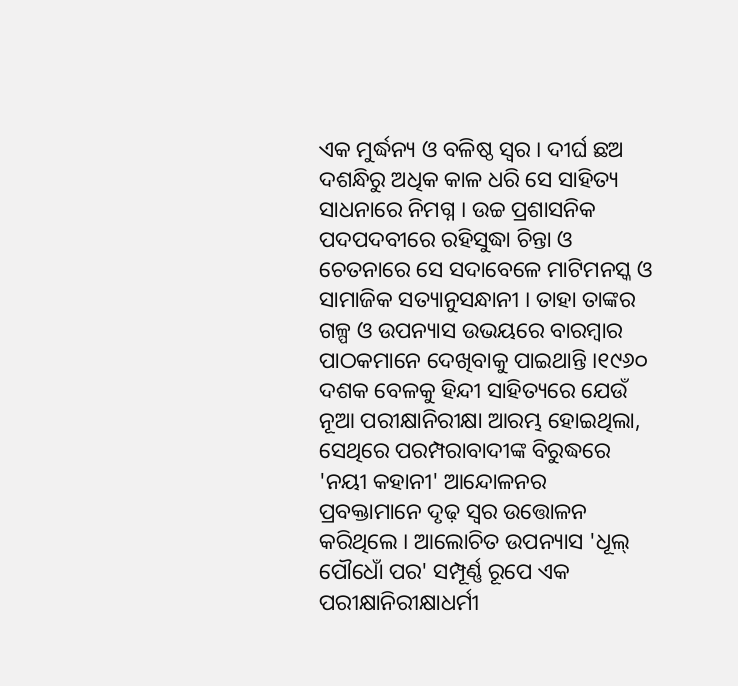ଏକ ମୁର୍ଦ୍ଧନ୍ୟ ଓ ବଳିଷ୍ଠ ସ୍ୱର । ଦୀର୍ଘ ଛଅ ଦଶନ୍ଧିରୁ ଅଧିକ କାଳ ଧରି ସେ ସାହିତ୍ୟ ସାଧନାରେ ନିମଗ୍ନ । ଉଚ୍ଚ ପ୍ରଶାସନିକ ପଦପଦବୀରେ ରହିସୁଦ୍ଧା ଚିନ୍ତା ଓ ଚେତନାରେ ସେ ସଦାବେଳେ ମାଟିମନସ୍କ ଓ ସାମାଜିକ ସତ୍ୟାନୁସନ୍ଧାନୀ । ତାହା ତାଙ୍କର ଗଳ୍ପ ଓ ଉପନ୍ୟାସ ଉଭୟରେ ବାରମ୍ବାର ପାଠକମାନେ ଦେଖିବାକୁ ପାଇଥାନ୍ତି ।୧୯୬୦ ଦଶକ ବେଳକୁ ହିନ୍ଦୀ ସାହିତ୍ୟରେ ଯେଉଁ ନୂଆ ପରୀକ୍ଷାନିରୀକ୍ଷା ଆରମ୍ଭ ହୋଇଥିଲା, ସେଥିରେ ପରମ୍ପରାବାଦୀଙ୍କ ବିରୁଦ୍ଧରେ 'ନୟୀ କହାନୀ' ଆନ୍ଦୋଳନର ପ୍ରବକ୍ତାମାନେ ଦୃଢ଼ ସ୍ୱର ଉତ୍ତୋଳନ କରିଥିଲେ । ଆଲୋଚିତ ଉପନ୍ୟାସ 'ଧୂଲ୍ ପୌଧୋଁ ପର' ସମ୍ପୂର୍ଣ୍ଣ ରୂପେ ଏକ ପରୀକ୍ଷାନିରୀକ୍ଷାଧର୍ମୀ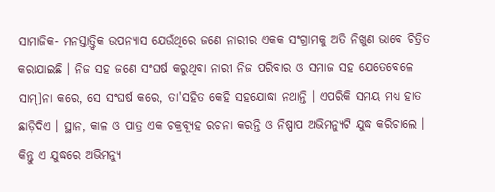ସାମାଜିକ- ମନସ୍ତାତ୍ତ୍ୱିକ ଉପନ୍ୟାସ ଯେଉଁଥିରେ ଜଣେ ନାରୀର ଏକକ ସଂଗ୍ରାମକୁ ଅତି ନିଖୁଣ ଭାବେ ଚିତ୍ରିତ କରାଯାଇଛି । ନିଜ ସହ ଜଣେ ସଂଘର୍ଷ କରୁଥିବା ନାରୀ ନିଜ ପରିବାର ଓ ସମାଜ ସହ ଯେତେବେଳେ ସାମ୍]ନା କରେ, ସେ ସଂଘର୍ଷ କରେ, ତା'ସହିତ କେହି ସହଯୋଦ୍ଧା ନଥାନ୍ତି । ଏପରିକି ସମୟ ମଧ୍ୟ ହାତ ଛାଡ଼ିଦିଏ । ସ୍ଥାନ, କାଳ ଓ ପାତ୍ର ଏକ ଚକ୍ରବ୍ୟୂହ ରଚନା କରନ୍ତି ଓ ନିଷ୍ପାପ ଅଭିମନ୍ୟୁଟି ଯୁଦ୍ଧ କରିଚାଲେ । କିନ୍ତୁ ଏ ଯୁଦ୍ଧରେ ଅଭିମନ୍ୟୁ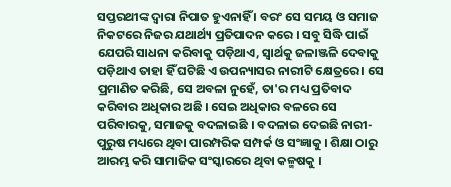ସପ୍ତରଥୀଙ୍କ ଦ୍ୱାରା ନିପାତ ହୁଏନାହିଁ । ବରଂ ସେ ସମୟ ଓ ସମାଜ ନିକଟରେ ନିଜର ଯଥାର୍ଥ୍ୟ ପ୍ରତିପାଦନ କରେ । ସବୁ ସିଦ୍ଧି ପାଇଁ ଯେପରି ସାଧନା କରିବାକୁ ପଡ଼ିଥାଏ, ସ୍ୱାର୍ଥକୁ ଜଳାଞ୍ଜଳି ଦେବାକୁ ପଡ଼ିଥାଏ ତାହା ହିଁ ଘଟିଛି ଏ ଉପନ୍ୟାସର ନାରୀଟି କ୍ଷେତ୍ରରେ । ସେ ପ୍ରମାଣିତ କରିଛି, ସେ ଅବଳା ନୁହେଁ, ତା'ର ମଧ୍ୟ ପ୍ରତିବାଦ କରିବାର ଅଧିକାର ଅଛି । ସେଇ ଅଧିକାର ବଳରେ ସେ ପରିବାରକୁ, ସମାଜକୁ ବଦଳାଇଛି । ବଦଳାଇ ଦେଇଛି ନାରୀ- ପୁରୁଷ ମଧ୍ୟରେ ଥିବା ପାରମ୍ପରିକ ସମ୍ପର୍କ ଓ ସଂଜ୍ଞାକୁ । ଶିକ୍ଷା ଠାରୁ ଆରମ୍ଭ କରି ସାମାଜିକ ସଂସ୍କାରରେ ଥିବା କଳ୍ମଷକୁ ।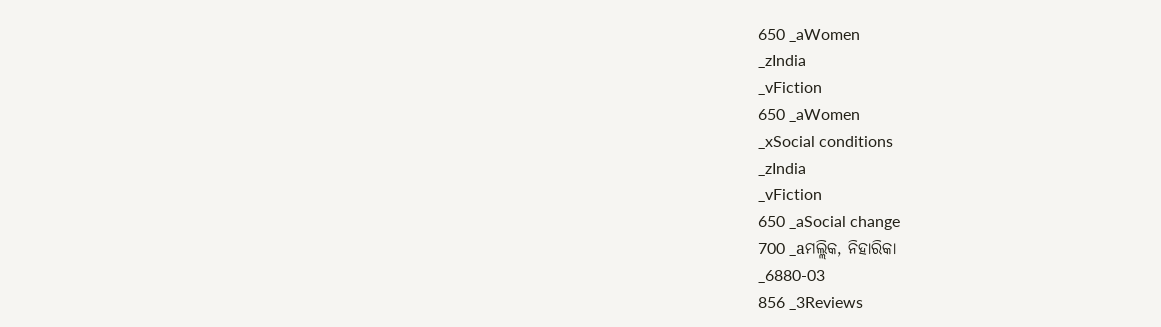650 _aWomen
_zIndia
_vFiction
650 _aWomen
_xSocial conditions
_zIndia
_vFiction
650 _aSocial change
700 _aମଲ୍ଲିକ, ନିହାରିକା
_6880-03
856 _3Reviews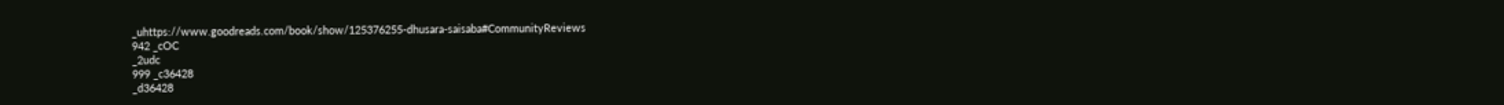_uhttps://www.goodreads.com/book/show/125376255-dhusara-saisaba#CommunityReviews
942 _cOC
_2udc
999 _c36428
_d36428